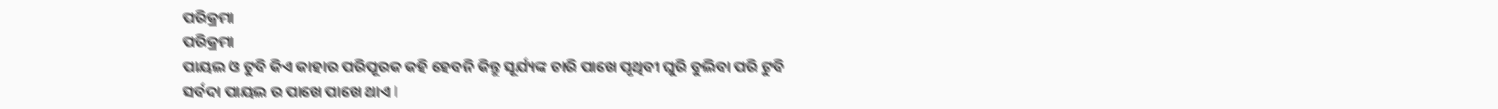ପରିକ୍ରମା
ପରିକ୍ରମା
ପାୟଲ ଓ ଟୁବି କିଏ କାହାର ପରିପୂରକ କହି ହେବନି କିନ୍ତୁ ସୂର୍ଯ୍ୟଙ୍କ ଚାରି ପାଖେ ପୃଥିବୀ ଘୁରି ବୁଲିବା ପରି ଟୁବି ସର୍ବଦା ପାୟଲ ର ପାଖେ ପାଖେ ଥାଏ l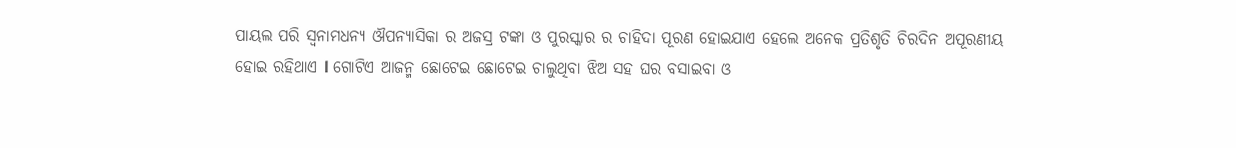ପାୟଲ ପରି ସ୍ବନାମଧନ୍ୟ ଔପନ୍ୟାସିକା ର ଅଜସ୍ର ଟଙ୍କା ଓ ପୁରସ୍କାର ର ଚାହିଦା ପୂରଣ ହୋଇଯାଏ ହେଲେ ଅନେକ ପ୍ରତିଶୃତି ଚିରଦିନ ଅପୂରଣୀୟ ହୋଇ ରହିଥାଏ l ଗୋଟିଏ ଆଜନ୍ମ ଛୋଟେଇ ଛୋଟେଇ ଚାଲୁଥିବା ଝିଅ ସହ ଘର ବସାଇବା ଓ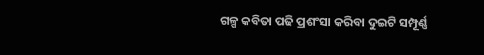ଗଳ୍ପ କବିତା ପଢି ପ୍ରଶଂସା କରିବା ଦୁଇଟି ସମ୍ପୂର୍ଣ୍ଣ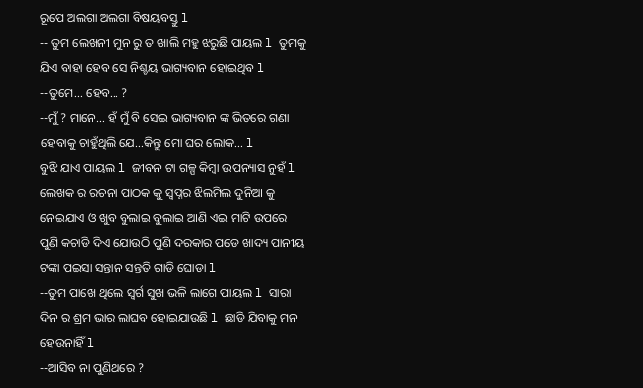ରୂପେ ଅଲଗା ଅଲଗା ବିଷୟବସ୍ତୁ l
-- ତୁମ ଲେଖନୀ ମୁନ ରୁ ତ ଖାଲି ମହୁ ଝରୁଛି ପାୟଲ l ତୁମକୁ ଯିଏ ବାହା ହେବ ସେ ନିଶ୍ଚୟ ଭାଗ୍ୟବାନ ହୋଇଥିବ l
--ତୁମେ... ହେବ... ?
--ମୁଁ ? ମାନେ… ହଁ ମୁଁ ବି ସେଇ ଭାଗ୍ୟବାନ ଙ୍କ ଭିତରେ ଗଣା ହେବାକୁ ଚାହୁଁଥିଲି ଯେ...କିନ୍ତୁ ମୋ ଘର ଲୋକ... l
ବୁଝି ଯାଏ ପାୟଲ l ଜୀବନ ଟା ଗଳ୍ପ କିମ୍ବା ଉପନ୍ୟାସ ନୁହଁ l ଲେଖକ ର ରଚନା ପାଠକ କୁ ସ୍ବପ୍ନର ଝିଲମିଲ ଦୁନିଆ କୁ ନେଇଯାଏ ଓ ଖୁବ ବୁଲାଇ ବୁଲାଇ ଆଣି ଏଇ ମାଟି ଉପରେ ପୁଣି କଚାଡି ଦିଏ ଯୋଉଠି ପୁଣି ଦରକାର ପଡେ ଖାଦ୍ୟ ପାନୀୟ ଟଙ୍କା ପଇସା ସନ୍ତାନ ସନ୍ତତି ଗାଡି ଘୋଡା l
--ତୁମ ପାଖେ ଥିଲେ ସ୍ୱର୍ଗ ସୁଖ ଭଳି ଲାଗେ ପାୟଲ l ସାରା ଦିନ ର ଶ୍ରମ ଭାର ଲାଘବ ହୋଇଯାଉଛି l ଛାଡି ଯିବାକୁ ମନ ହେଉନାହିଁ l
--ଆସିବ ନା ପୁଣିଥରେ ?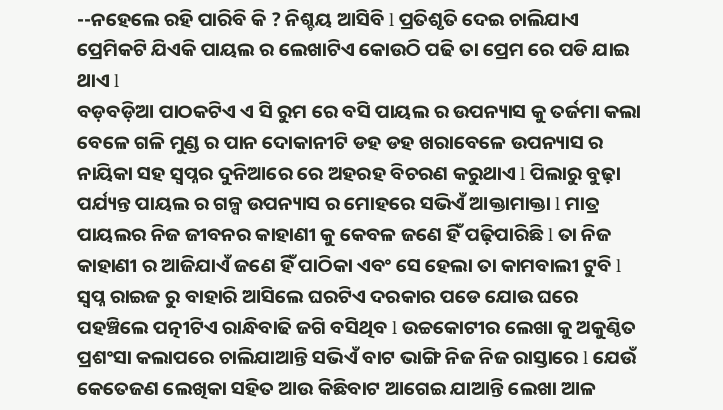--ନହେଲେ ରହି ପାରିବି କି ? ନିଶ୍ଚୟ ଆସିବି l ପ୍ରତିଶୃତି ଦେଇ ଚାଲିଯାଏ ପ୍ରେମିକଟି ଯିଏକି ପାୟଲ ର ଲେଖାଟିଏ କୋଉଠି ପଢି ତା ପ୍ରେମ ରେ ପଡି ଯାଇ ଥାଏ l
ବଡ଼ବଡ଼ିଆ ପାଠକଟିଏ ଏ ସି ରୁମ ରେ ବସି ପାୟଲ ର ଉପନ୍ୟାସ କୁ ତର୍ଜମା କଲା ବେଳେ ଗଳି ମୁଣ୍ଡ ର ପାନ ଦୋକାନୀଟି ଡହ ଡହ ଖରାବେଳେ ଉପନ୍ୟାସ ର ନାୟିକା ସହ ସ୍ବପ୍ନର ଦୁନିଆରେ ରେ ଅହରହ ବିଚରଣ କରୁଥାଏ l ପିଲାରୁ ବୁଢ଼ା ପର୍ଯ୍ୟନ୍ତ ପାୟଲ ର ଗଳ୍ପ ଉପନ୍ୟାସ ର ମୋହରେ ସଭିଏଁ ଆକ୍ତାମାକ୍ତା l ମାତ୍ର ପାୟଲର ନିଜ ଜୀବନର କାହାଣୀ କୁ କେବଳ ଜଣେ ହିଁ ପଢ଼ିପାରିଛି l ତା ନିଜ କାହାଣୀ ର ଆଜିଯାଏଁ ଜଣେ ହିଁ ପାଠିକା ଏବଂ ସେ ହେଲା ତା କାମବାଲୀ ଟୁବି l
ସ୍ବପ୍ନ ରାଇଜ ରୁ ବାହାରି ଆସିଲେ ଘରଟିଏ ଦରକାର ପଡେ ଯୋଉ ଘରେ ପହଞ୍ଚିଲେ ପତ୍ନୀଟିଏ ରାନ୍ଧିବାଢି ଜଗି ବସିଥିବ l ଉଚ୍ଚକୋଟୀର ଲେଖା କୁ ଅକୁଣ୍ଠିତ ପ୍ରଶଂସା କଲାପରେ ଚାଲିଯାଆନ୍ତି ସଭିଏଁ ବାଟ ଭାଙ୍ଗି ନିଜ ନିଜ ରାସ୍ତାରେ l ଯେଉଁ କେତେଜଣ ଲେଖିକା ସହିତ ଆଉ କିଛିବାଟ ଆଗେଇ ଯାଆନ୍ତି ଲେଖା ଆଳ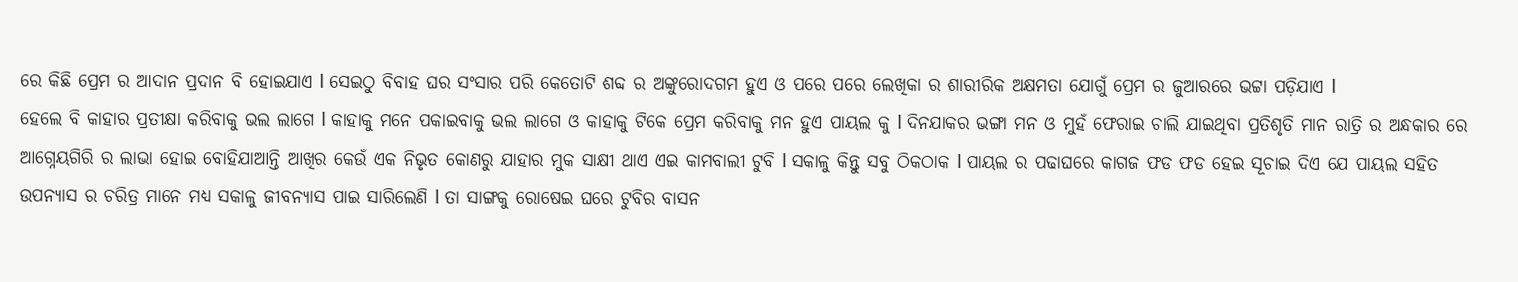ରେ କିଛି ପ୍ରେମ ର ଆଦାନ ପ୍ରଦାନ ବି ହୋଇଯାଏ l ସେଇଠୁ ବିବାହ ଘର ସଂସାର ପରି କେତୋଟି ଶବ୍ଦ ର ଅଙ୍କୁରୋଦଗମ ହୁଏ ଓ ପରେ ପରେ ଲେଖିକା ର ଶାରୀରିକ ଅକ୍ଷମତା ଯୋଗୁଁ ପ୍ରେମ ର ଜୁଆରରେ ଭଟ୍ଟା ପଡ଼ିଯାଏ l
ହେଲେ ବି କାହାର ପ୍ରତୀକ୍ଷା କରିବାକୁ ଭଲ ଲାଗେ l କାହାକୁ ମନେ ପକାଇବାକୁ ଭଲ ଲାଗେ ଓ କାହାକୁ ଟିକେ ପ୍ରେମ କରିବାକୁ ମନ ହୁଏ ପାୟଲ କୁ l ଦିନଯାକର ଭଙ୍ଗା ମନ ଓ ମୁହଁ ଫେରାଇ ଚାଲି ଯାଇଥିବା ପ୍ରତିଶୃତି ମାନ ରାତ୍ରି ର ଅନ୍ଧକାର ରେ ଆଗ୍ନେୟଗିରି ର ଲାଭା ହୋଇ ବୋହିଯାଆନ୍ତି ଆଖିର କେଉଁ ଏକ ନିଭୃତ କୋଣରୁ ଯାହାର ମୁକ ସାକ୍ଷୀ ଥାଏ ଏଇ କାମବାଲୀ ଟୁବି l ସକାଳୁ କିନ୍ତୁ ସବୁ ଠିକଠାକ l ପାୟଲ ର ପଢାଘରେ କାଗଜ ଫଡ ଫଡ ହେଇ ସୂଚାଇ ଦିଏ ଯେ ପାୟଲ ସହିତ ଉପନ୍ୟାସ ର ଚରିତ୍ର ମାନେ ମଧ୍ୟ ସକାଳୁ ଜୀବନ୍ୟାସ ପାଇ ସାରିଲେଣି l ତା ସାଙ୍ଗକୁ ରୋଷେଇ ଘରେ ଟୁବିର ବାସନ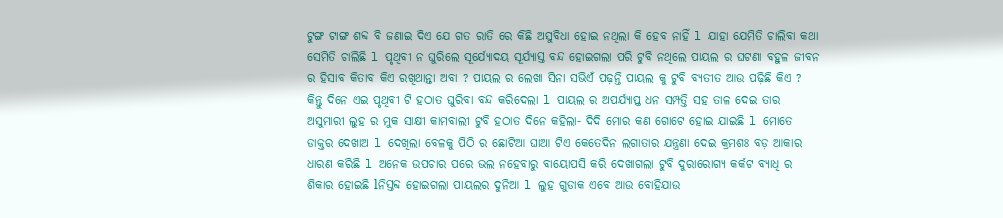ଟୁଙ୍ଗ ଟାଙ୍ଗ ଶବ୍ଦ ବି ଜଣାଇ ଦିଏ ଯେ ଗତ ରାତି ରେ କିଛି ଅସୁବିଧା ହୋଇ ନଥିଲା କି ହେବ ନାହିଁ l ଯାହା ଯେମିତି ଚାଲିବା କଥା ସେମିତି ଚାଲିଛି l ପୃଥିବୀ ନ ଘୁରିଲେ ସୂର୍ଯ୍ୟୋଦୟ ସୂର୍ଯ୍ୟାସ୍ତ ବନ୍ଦ ହୋଇଗଲା ପରି ଟୁବି ନଥିଲେ ପାୟଲ ର ଘଟଣା ବହୁଳ ଜୀବନ ର ହିସାବ କିତାବ କିଏ ରଖିଥାନ୍ତା ଅବା ? ପାୟଲ ର ଲେଖା ସିନା ସଭିଏଁ ପଢ଼ନ୍ତି ପାୟଲ କୁ ଟୁବି ବ୍ୟତୀତ ଆଉ ପଢ଼ିଛି କିଏ ? କିନ୍ତୁ ଦିନେ ଏଇ ପୃଥିବୀ ଟି ହଠାତ ଘୁରିବା ବନ୍ଦ କରିଦେଲା l ପାୟଲ ର ଅପର୍ଯ୍ୟାପ୍ତ ଧନ ସମ୍ପତ୍ତି ସହ ତାଳ ଦେଇ ତାର ଅସୁମାରୀ ଲୁହ ର ମୁକ ସାକ୍ଷୀ କାମବାଲୀ ଟୁବି ହଠାତ ଦିନେ କହିଲା- ଦିଦି ମୋର କଣ ଗୋଟେ ହୋଇ ଯାଇଛି l ମୋତେ ଡାକ୍ତର ଦେଖାଅ l ଦେଖିଲା ବେଳକୁ ପିଠି ର ଛୋଟିଆ ଘାଆ ଟିଏ କେତେଦିନ ଲଗାତାର ଯନ୍ତ୍ରଣା ଦେଇ କ୍ରମଶଃ ବଡ଼ ଆକାର ଧାରଣ କରିଛି l ଅନେକ ଉପଚାର ପରେ ଭଲ ନହେବାରୁ ବାୟୋପସି କରି ଦେଖାଗଲା ଟୁବି ଦୁରାରୋଗ୍ୟ କର୍କଟ ବ୍ୟାଧି ର ଶିକାର ହୋଇଛି lନିସ୍ତବ୍ଦ ହୋଇଗଲା ପାୟଲର ଦୁନିଆ l ଲୁହ ଗୁଡାକ ଏବେ ଆଉ ବୋହିଯାଉ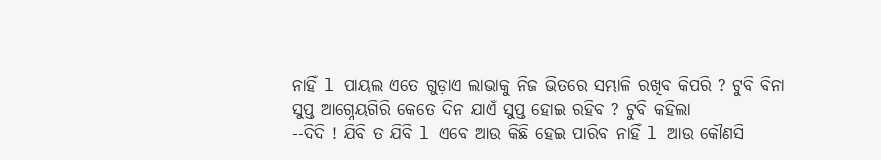ନାହିଁ l ପାୟଲ ଏତେ ଗୁଡ଼ାଏ ଲାଭାକୁ ନିଜ ଭିତରେ ସମ୍ଭାଳି ରଖିବ କିପରି ? ଟୁବି ବିନା ସୁପ୍ତ ଆଗ୍ନେୟଗିରି କେତେ ଦିନ ଯାଏଁ ସୁପ୍ତ ହୋଇ ରହିବ ? ଟୁବି କହିଲା
--ଦିଦି ! ଯିବି ତ ଯିବି l ଏବେ ଆଉ କିଛି ହେଇ ପାରିବ ନାହିଁ l ଆଉ କୌଣସି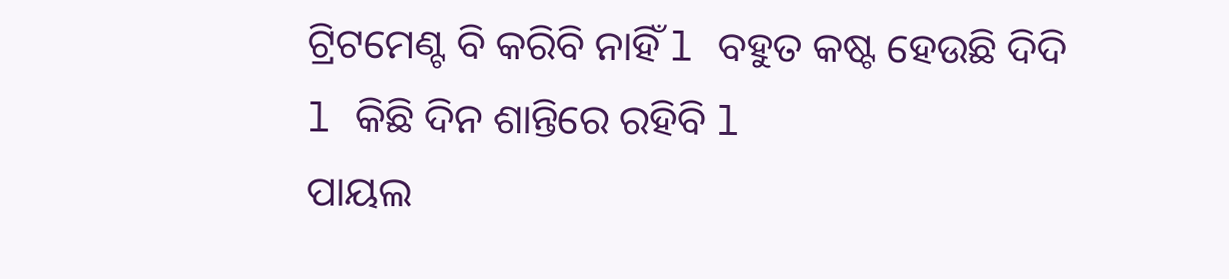ଟ୍ରିଟମେଣ୍ଟ ବି କରିବି ନାହିଁ l ବହୁତ କଷ୍ଟ ହେଉଛି ଦିଦି l କିଛି ଦିନ ଶାନ୍ତିରେ ରହିବି l
ପାୟଲ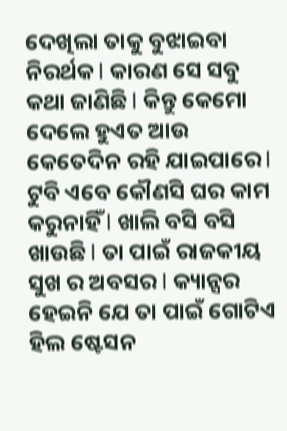ଦେଖିଲା ତାକୁ ବୁଝାଇବା ନିରର୍ଥକ l କାରଣ ସେ ସବୁ କଥା ଜାଣିଛି l କିନ୍ତୁ କେମୋ ଦେଲେ ହୁଏତ ଆଉ କେତେଦିନ ରହି ଯାଇପାରେ l ଟୁବି ଏବେ କୌଣସି ଘର କାମ କରୁନାହିଁ l ଖାଲି ବସି ବସି ଖାଉଛି l ତା ପାଇଁ ରାଜକୀୟ ସୁଖ ର ଅବସର l କ୍ୟାନ୍ସର ହେଇନି ଯେ ତା ପାଇଁ ଗୋଟିଏ ହିଲ ଷ୍ଟେସନ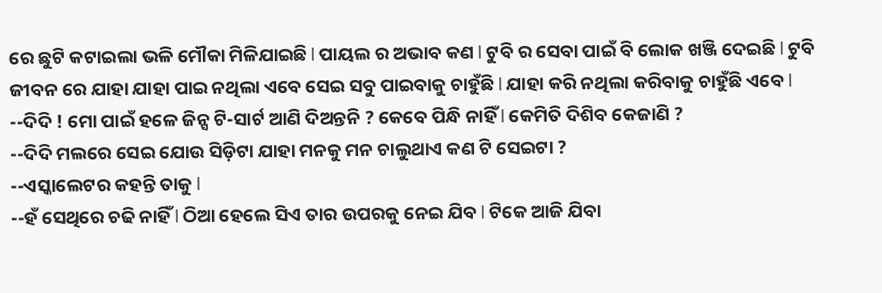ରେ ଛୁଟି କଟାଇଲା ଭଳି ମୌକା ମିଳିଯାଇଛି l ପାୟଲ ର ଅଭାବ କଣ l ଟୁବି ର ସେବା ପାଇଁ ବି ଲୋକ ଖଞ୍ଜି ଦେଇଛି l ଟୁବି ଜୀବନ ରେ ଯାହା ଯାହା ପାଇ ନଥିଲା ଏବେ ସେଇ ସବୁ ପାଇବାକୁ ଚାହୁଁଛି l ଯାହା କରି ନଥିଲା କରିବାକୁ ଚାହୁଁଛି ଏବେ l
--ଦିଦି ! ମୋ ପାଇଁ ହଳେ ଜିନ୍ସ ଟି-ସାର୍ଟ ଆଣି ଦିଅନ୍ତନି ? କେବେ ପିନ୍ଧି ନାହିଁ l କେମିତି ଦିଶିବ କେଜାଣି ?
--ଦିଦି ମଲରେ ସେଇ ଯୋଉ ସିଡ଼ିଟା ଯାହା ମନକୁ ମନ ଚାଲୁଥାଏ କଣ ଟି ସେଇଟା ?
--ଏସ୍କାଲେଟର କହନ୍ତି ତାକୁ l
--ହଁ ସେଥିରେ ଚଢି ନାହିଁ l ଠିଆ ହେଲେ ସିଏ ତାର ଉପରକୁ ନେଇ ଯିବ l ଟିକେ ଆଜି ଯିବା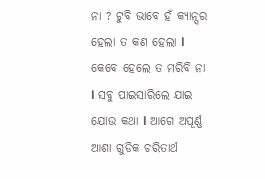ନା ? ଟୁବି ଭାବେ ହଁ କ୍ୟାନ୍ସର ହେଲା ତ କଣ ହେଲା l କେବେ ହେଲେ ତ ମରିବି ନା l ସବୁ ପାଇସାରିଲେ ଯାଇ ଯୋଉ କଥା l ଆଗେ ଅପୂର୍ଣ୍ଣ ଆଶା ଗୁଡିକ ଚରିତାର୍ଥ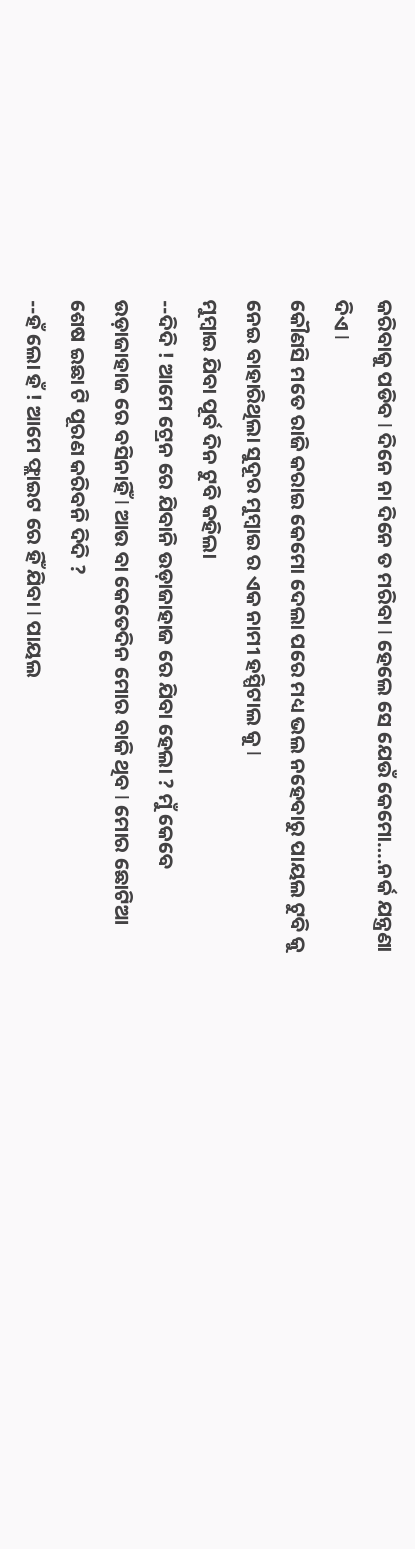କରିବାକୁ ପଡିବ l ଦିନେ ନା ଦିନେ ତ ମରିବା l ହେଲେ ସେ ଯେଉଁ କେମୋ….ନର୍କ ଯନ୍ତ୍ରଣା ଦିଏ l
କୌଣସି ମତେ ରାଜି କରାଇ କେମୋ ଦେଲା ପରେ ମଧ୍ୟ ଭଲ ନହେବାରୁ ପାୟଲ ଟୁବି କୁ ନେଇ ବାହାରିଥିଲା ସୁଦୂର ମୁମ୍ବାଇ ର ଏକ ନାମୀ ହସ୍ପିଟାଲ କୁ l
ମୁମ୍ବାଇ ଯିବା ପୂର୍ବ ଦିନ ଟୁବି କହିଲା
--ଦିଦି ! ଆମେ ଟ୍ରେନ ରେ ଯିବାନି ଉଡ଼ାଜାହାଜ ରେ ଯିବା ହେଲା ? ମୁଁ କେବେ ଉଡ଼ାଜାହାଜ ରେ ବସିନାହିଁ l ଆଉ ବା କେତେଦିନ ମୋର ବାକି ଥିବ l ମୋର ଛୋଟିଆ ଶେଷ ଇଛା ଟି ପୂରଣ କରିବନି ଦିଦି ?
--ହଁ ଲୋ ହଁ ! ଆମେ ଫ୍ଲାଇଟ ରେ ହିଁ ଯିବା l ପାୟଲ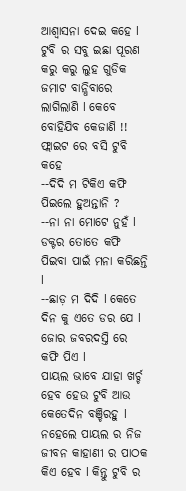ଆଶ୍ୱାସନା ଦେଇ କହେ l ଟୁବି ର ସବୁ ଇଛା ପୂରଣ କରୁ କରୁ ଲୁହ ଗୁଡିକ ଜମାଟ ବାନ୍ଧିବାରେ ଲାଗିଲାଣି l କେବେ ବୋହିଯିବ କେଜାଣି !!
ଫ୍ଲାଇଟ ରେ ବସି ଟୁବି କହେ
--ଦିଦି ମ ଟିକିଏ କଫି ପିଇଲେ ହୁଅନ୍ତାନି ?
--ନା ନା ମୋଟେ ନୁହଁ l ଡକ୍ଟର ତୋତେ କଫି ପିଇବା ପାଇଁ ମନା କରିଛନ୍ତି l
--ଛାଡ଼ ମ ଦିଦି l କେତେ ଦିନ କୁ ଏତେ ଡର ଯେ l ଜୋର ଜବରଦସ୍ତି ରେ କଫି ପିଏ l
ପାୟଲ ଭାବେ ଯାହା ଖର୍ଚ୍ଚ ହେବ ହେଉ ଟୁବି ଆଉ କେତେଦିନ ବଞ୍ଚିରହୁ l ନହେଲେ ପାୟଲ ର ନିଜ ଜୀବନ କାହାଣୀ ର ପାଠକ କିଏ ହେବ l କିନ୍ତୁ ଟୁବି ର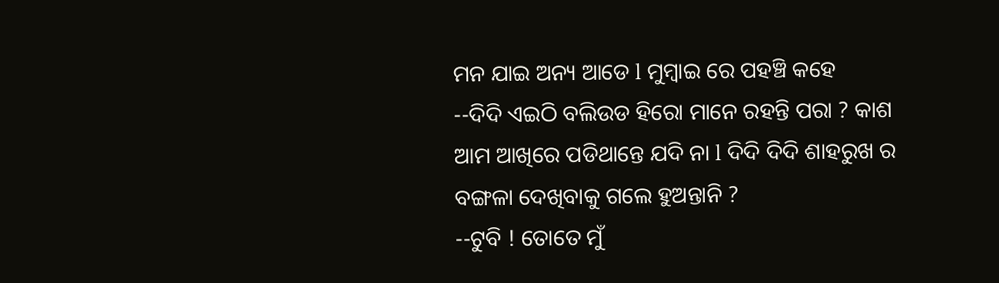ମନ ଯାଇ ଅନ୍ୟ ଆଡେ l ମୁମ୍ବାଇ ରେ ପହଞ୍ଚି କହେ
--ଦିଦି ଏଇଠି ବଲିଉଡ ହିରୋ ମାନେ ରହନ୍ତି ପରା ? କାଶ ଆମ ଆଖିରେ ପଡିଥାନ୍ତେ ଯଦି ନା l ଦିଦି ଦିଦି ଶାହରୁଖ ର ବଙ୍ଗଳା ଦେଖିବାକୁ ଗଲେ ହୁଅନ୍ତାନି ?
--ଟୁବି ! ତୋତେ ମୁଁ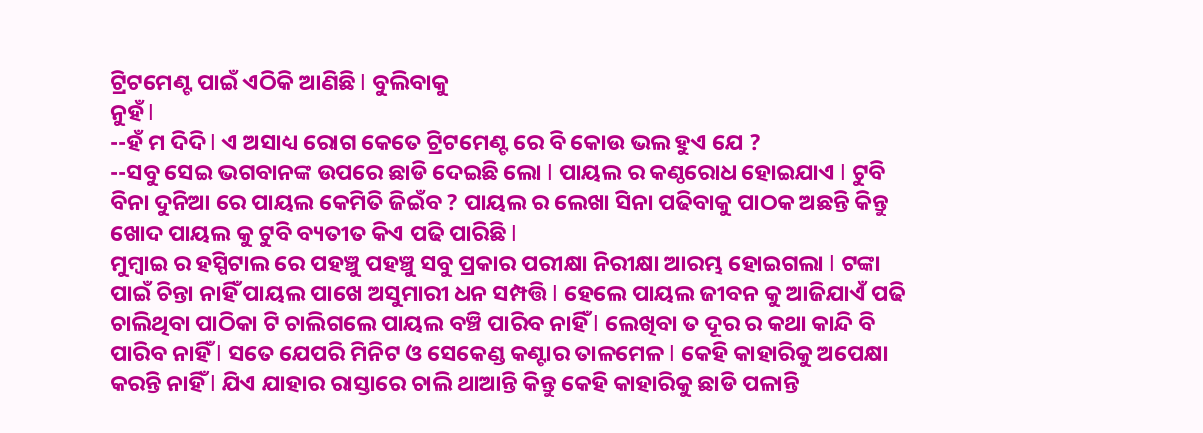ଟ୍ରିଟମେଣ୍ଟ ପାଇଁ ଏଠିକି ଆଣିଛି l ବୁଲିବାକୁ
ନୁହଁ l
--ହଁ ମ ଦିଦି l ଏ ଅସାଧ୍ୟ ରୋଗ କେତେ ଟ୍ରିଟମେଣ୍ଟ ରେ ବି କୋଉ ଭଲ ହୁଏ ଯେ ?
--ସବୁ ସେଇ ଭଗବାନଙ୍କ ଉପରେ ଛାଡି ଦେଇଛି ଲୋ l ପାୟଲ ର କଣ୍ଠରୋଧ ହୋଇଯାଏ l ଟୁବି ବିନା ଦୁନିଆ ରେ ପାୟଲ କେମିତି ଜିଇଁବ ? ପାୟଲ ର ଲେଖା ସିନା ପଢିବାକୁ ପାଠକ ଅଛନ୍ତି କିନ୍ତୁ ଖୋଦ ପାୟଲ କୁ ଟୁବି ବ୍ୟତୀତ କିଏ ପଢି ପାରିଛି l
ମୁମ୍ବାଇ ର ହସ୍ପିଟାଲ ରେ ପହଞ୍ଚୁ ପହଞ୍ଚୁ ସବୁ ପ୍ରକାର ପରୀକ୍ଷା ନିରୀକ୍ଷା ଆରମ୍ଭ ହୋଇଗଲା l ଟଙ୍କା ପାଇଁ ଚିନ୍ତା ନାହିଁ ପାୟଲ ପାଖେ ଅସୁମାରୀ ଧନ ସମ୍ପତ୍ତି l ହେଲେ ପାୟଲ ଜୀବନ କୁ ଆଜିଯାଏଁ ପଢି ଚାଲିଥିବା ପାଠିକା ଟି ଚାଲିଗଲେ ପାୟଲ ବଞ୍ଚି ପାରିବ ନାହିଁ l ଲେଖିବା ତ ଦୂର ର କଥା କାନ୍ଦି ବି ପାରିବ ନାହିଁ l ସତେ ଯେପରି ମିନିଟ ଓ ସେକେଣ୍ଡ କଣ୍ଟାର ତାଳମେଳ l କେହି କାହାରିକୁ ଅପେକ୍ଷା କରନ୍ତି ନାହିଁ l ଯିଏ ଯାହାର ରାସ୍ତାରେ ଚାଲି ଥାଆନ୍ତି କିନ୍ତୁ କେହି କାହାରିକୁ ଛାଡି ପଳାନ୍ତି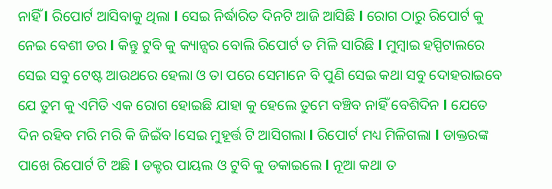ନାହିଁ l ରିପୋର୍ଟ ଆସିବାକୁ ଥିଲା l ସେଇ ନିର୍ଦ୍ଧାରିତ ଦିନଟି ଆଜି ଆସିଛି l ରୋଗ ଠାରୁ ରିପୋର୍ଟ କୁ ନେଇ ବେଶୀ ଡର l କିନ୍ତୁ ଟୁବି କୁ କ୍ୟାନ୍ସର ବୋଲି ରିପୋର୍ଟ ତ ମିଳି ସାରିଛି l ମୁମ୍ବାଇ ହସ୍ପିଟାଲରେ ସେଇ ସବୁ ଟେଷ୍ଟ ଆଉଥରେ ହେଲା ଓ ତା ପରେ ସେମାନେ ବି ପୁଣି ସେଇ କଥା ସବୁ ଦୋହରାଇବେ ଯେ ତୁମ କୁ ଏମିତି ଏକ ରୋଗ ହୋଇଛି ଯାହା କୁ ହେଲେ ତୁମେ ବଞ୍ଚିବ ନାହିଁ ବେଶିଦିନ l ଯେତେ ଦିନ ରହିବ ମରି ମରି କି ଜିଇଁବ lସେଇ ମୁହୂର୍ତ୍ତ ଟି ଆସିଗଲା l ରିପୋର୍ଟ ମଧ୍ୟ ମିଳିଗଲା l ଡାକ୍ତରଙ୍କ ପାଖେ ରିପୋର୍ଟ ଟି ଅଛି l ଡକ୍ଟର ପାୟଲ ଓ ଟୁବି କୁ ଡକାଇଲେ l ନୂଆ କଥା ତ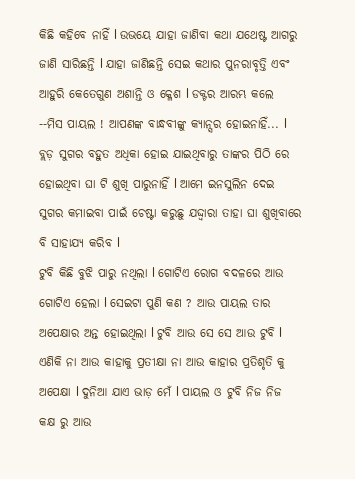କିଛି କହିବେ ନାହିଁ l ଉଭୟେ ଯାହା ଜାଣିବା କଥା ଯଥେଷ୍ଟ ଆଗରୁ ଜାଣି ସାରିଛନ୍ତି l ଯାହା ଜାଣିଛନ୍ତି ସେଇ କଥାର ପୁନରାବୃତ୍ତି ଏବଂ ଆହୁରି କେତେଗୁଣ ଅଶାନ୍ତି ଓ କ୍ଳେଶ l ଡକ୍ଟର ଆରମ୍ଭ କଲେ
--ମିସ ପାୟଲ ! ଆପଣଙ୍କ ବାନ୍ଧବୀଙ୍କୁ କ୍ୟାନ୍ସର ହୋଇନାହିଁ... l ବ୍ଲଡ଼ ସୁଗର ବହୁତ ଅଧିକା ହୋଇ ଯାଇଥିବାରୁ ତାଙ୍କର ପିଠି ରେ ହୋଇଥିବା ଘା ଟି ଶୁଖି ପାରୁନାହିଁ l ଆମେ ଇନସୁଲିନ ଦେଇ ସୁଗର କମାଇବା ପାଇଁ ଚେଷ୍ଟା କରୁଛୁ ଯଦ୍ଦ୍ୱାରା ତାହା ଘା ଶୁଖିବାରେ ବି ସାହାଯ୍ୟ କରିବ l
ଟୁବି କିଛି ବୁଝି ପାରୁ ନଥିଲା l ଗୋଟିଏ ରୋଗ ବଦଳରେ ଆଉ ଗୋଟିଏ ହେଲା l ସେଇଟା ପୁଣି କଣ ? ଆଉ ପାୟଲ ତାର ଅପେକ୍ଷାର ଅନ୍ତ ହୋଇଥିଲା l ଟୁବି ଆଉ ସେ ସେ ଆଉ ଟୁବି l ଏଣିକି ନା ଆଉ କାହାକୁ ପ୍ରତୀକ୍ଷା ନା ଆଉ କାହାର ପ୍ରତିଶୃତି କୁ ଅପେକ୍ଷା l ଦୁନିଆ ଯାଏ ଭାଡ଼ ମେଁ l ପାୟଲ ଓ ଟୁବି ନିଜ ନିଜ କକ୍ଷ ରୁ ଆଉ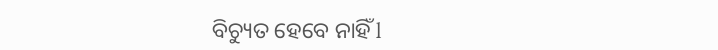ବିଚ୍ୟୁତ ହେବେ ନାହିଁ l